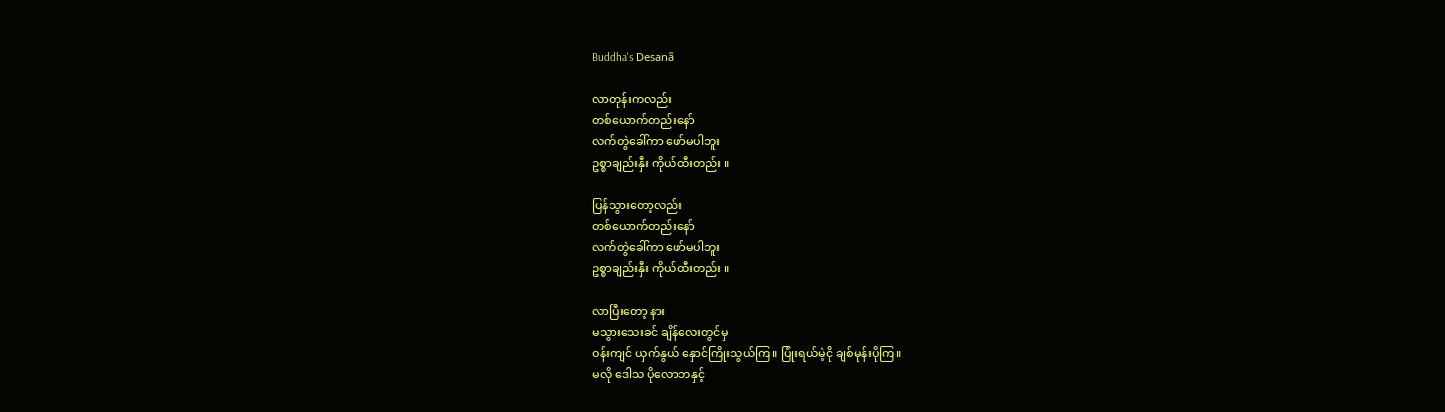Buddha's Desanã

လာတုန်းကလည်း
တစ်ယောက်တည်းနော်
လက်တွဲခေါ်ကာ ဖော်မပါဘူး
ဥစ္စာချည်းနှီး ကိုယ်ထီးတည်း ။

ပြန်သွားတော့လည်း
တစ်ယောက်တည်းနော်
လက်တွဲခေါ်ကာ ဖော်မပါဘူး
ဥစ္စာချည်းနှီး ကိုယ်ထီးတည်း ။

လာပြီးတော့ နား
မသွားသေးခင် ချိန်လေးတွင်မှ
ဝန်းကျင် ယှက်နွယ် နှောင်ကြိုးသွယ်ကြ။ ပြုံးရယ်မဲ့ငို ချစ်မုန်းပိုကြ။
မလို ဒေါသ ပိုလောဘနှင့်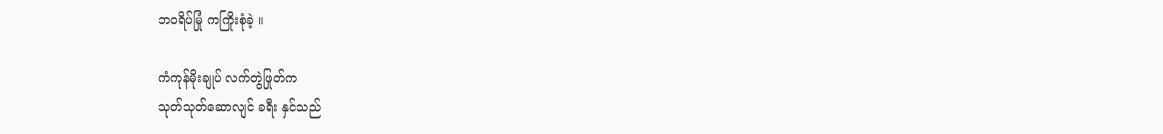ဘဝရိပ်မြုံ ကကြိုးစုံခဲ့ ။

ကံကုန်မိုးချုပ် လက်တွဲဖြုတ်က
သုတ်သုတ်ဆောလျင် ခရီး နှင်သည်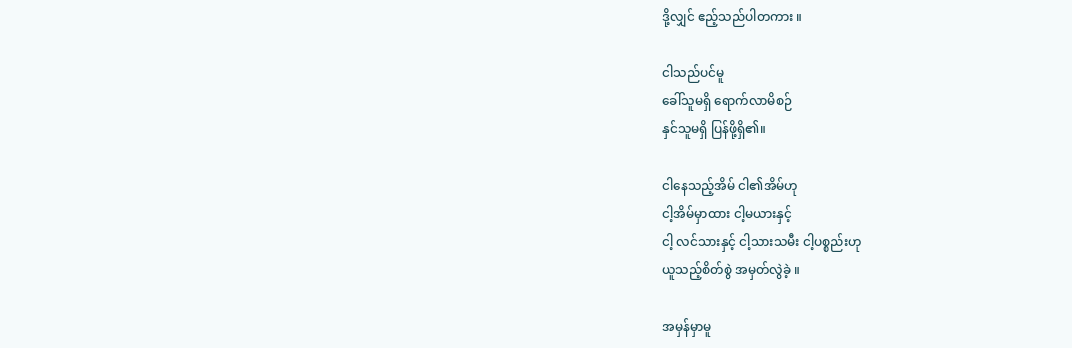ဒို့လျှင် ဧည့်သည်ပါတကား ။

ငါသည်ပင်မူ
ခေါ်သူမရှိ ရောက်လာမိစဉ်
နှင်သူမရှိ ပြန်ဖို့ရှိ၏။

ငါနေသည့်အိမ် ငါ၏အိမ်ဟု
ငါ့အိမ်မှာထား ငါ့မယားနှင့်
ငါ့ လင်သားနှင့် ငါ့သားသမီး ငါ့ပစ္စည်းဟု
ယူသည့်စိတ်စွဲ အမှတ်လွဲခဲ့ ။

အမှန်မှာမူ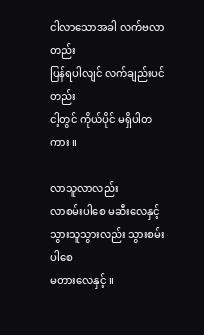ငါလာသောအခါ လက်ဗလာတည်း
ပြန်ရပါလျင် လက်ချည်းပင်တည်း
ငါ့တွင် ကိုယ်ပိုင် မရှိပါတကား ။

လာသူလာလည်း
လာစမ်းပါစေ မဆီးလေနှင့်
သွားသူသွားလည်း သွားစမ်းပါစေ
မတားလေနှင့် ။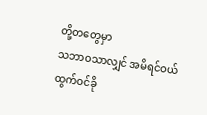တို့တတွေမှာ
သဘာဝသာလျှင် အမိရင်ဝယ်
ထွက်ဝင်ခို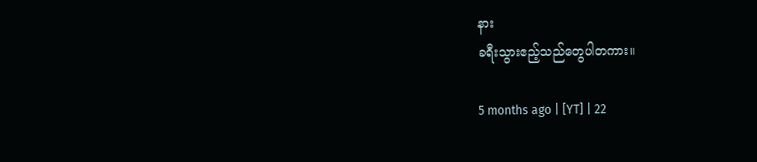နား
ခရီးသွားဧည့်သည်တွေပါတကား။

5 months ago | [YT] | 22